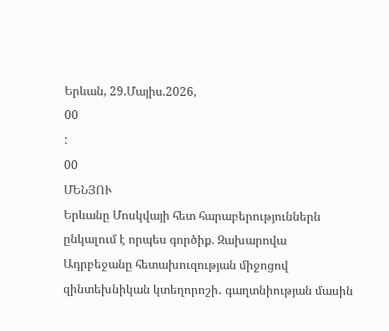Երևան, 29.Մայիս.2026,
00
:
00
ՄԵՆՅՈՒ
Երևանը Մոսկվայի հետ հարաբերություններն ընկալում է որպես գործիք. Զախարովա Ադրբեջանը հետախուզության միջոցով զինտեխնիկան կտեղորոշի․ գաղտնիության մասին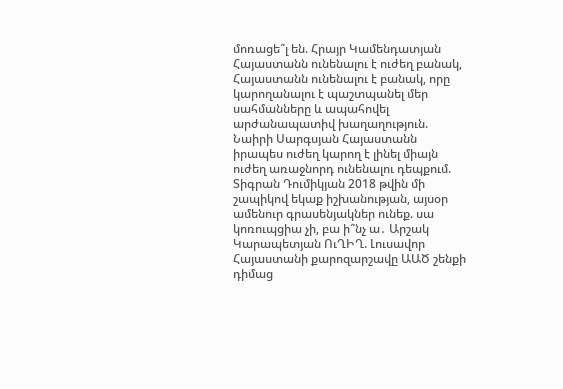մոռացե՞լ են. Հրայր Կամենդատյան Հայաստանն ունենալու է ուժեղ բանակ, Հայաստանն ունենալու է բանակ, որը կարողանալու է պաշտպանել մեր սահմանները և ապահովել արժանապատիվ խաղաղություն. Նաիրի Սարգսյան Հայաստանն իրապես ուժեղ կարող է լինել միայն ուժեղ առաջնորդ ունենալու դեպքում. Տիգրան Դումիկյան 2018 թվին մի շապիկով եկաք իշխանության, այսօր ամենուր գրասենյակներ ունեք. սա կոռուպցիա չի, բա ի՞նչ ա․ Արշակ Կարապետյան ՈւՂԻՂ. Լուսավոր Հայաստանի քարոզարշավը ԱԱԾ շենքի դիմաց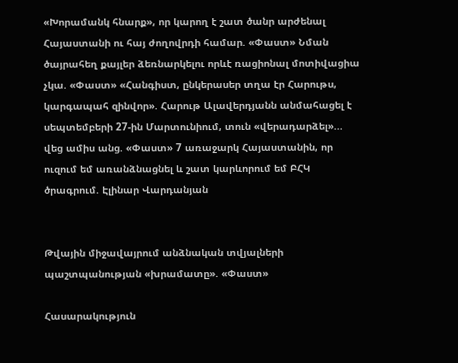«Խորամանկ հնարք», որ կարող է շատ ծանր արժենալ Հայաստանի ու հայ ժողովրդի համար. «Փաստ» Նման ծայրահեղ քայլեր ձեռնարկելու որևէ ռացիոնալ մոտիվացիա չկա. «Փաստ» «Հանգիստ, ընկերասեր տղա էր Հարութս, կարգապահ զինվոր». Հարութ Ալավերդյանն անմահացել է սեպտեմբերի 27-ին Մարտունիում, տուն «վերադարձել»... վեց ամիս անց. «Փաստ» 7 առաջարկ Հայաստանին, որ ուզում եմ առանձնացնել և շատ կարևորում եմ ԲՀԿ ծրագրում. Էլինար Վարդանյան


Թվային միջավայրում անձնական տվյալների պաշտպանության «խրամատը». «Փաստ»

Հասարակություն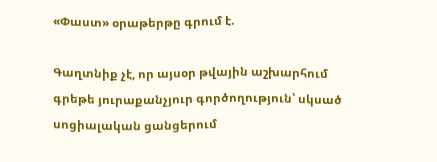«Փաստ» օրաթերթը գրում է.

Գաղտնիք չէ, որ այսօր թվային աշխարհում գրեթե յուրաքանչյուր գործողություն՝ սկսած սոցիալական ցանցերում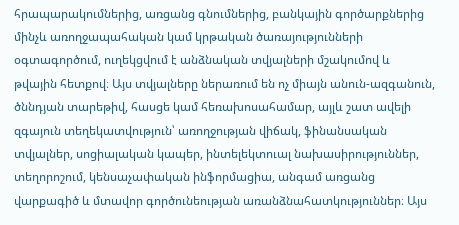հրապարակումներից, առցանց գնումներից, բանկային գործարքներից մինչև առողջապահական կամ կրթական ծառայությունների օգտագործում, ուղեկցվում է անձնական տվյալների մշակումով և թվային հետքով։ Այս տվյալները ներառում են ոչ միայն անուն-ազգանուն, ծննդյան տարեթիվ, հասցե կամ հեռախոսահամար, այլև շատ ավելի զգայուն տեղեկատվություն՝ առողջության վիճակ, ֆինանսական տվյալներ, սոցիալական կապեր, ինտելեկտուալ նախասիրություններ, տեղորոշում, կենսաչափական ինֆորմացիա, անգամ առցանց վարքագիծ և մտավոր գործունեության առանձնահատկություններ։ Այս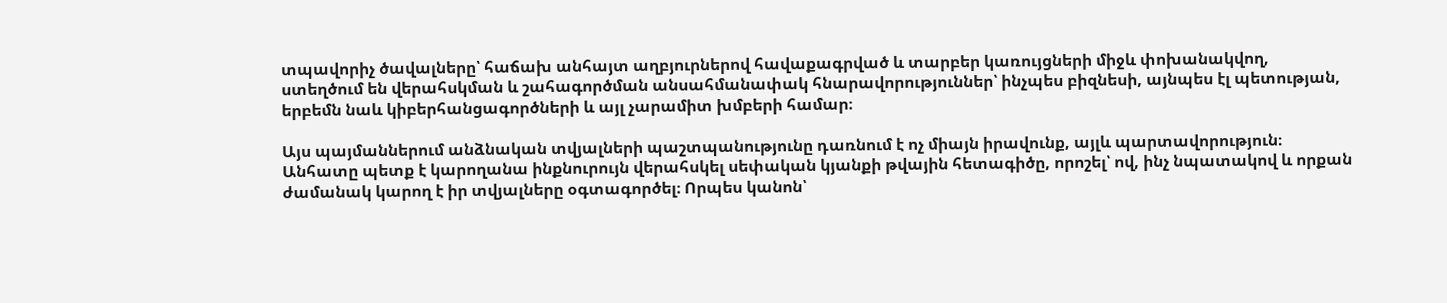տպավորիչ ծավալները՝ հաճախ անհայտ աղբյուրներով հավաքագրված և տարբեր կառույցների միջև փոխանակվող, ստեղծում են վերահսկման և շահագործման անսահմանափակ հնարավորություններ՝ ինչպես բիզնեսի, այնպես էլ պետության, երբեմն նաև կիբերհանցագործների և այլ չարամիտ խմբերի համար։

Այս պայմաններում անձնական տվյալների պաշտպանությունը դառնում է ոչ միայն իրավունք, այլև պարտավորություն։ Անհատը պետք է կարողանա ինքնուրույն վերահսկել սեփական կյանքի թվային հետագիծը, որոշել՝ ով, ինչ նպատակով և որքան ժամանակ կարող է իր տվյալները օգտագործել։ Որպես կանոն՝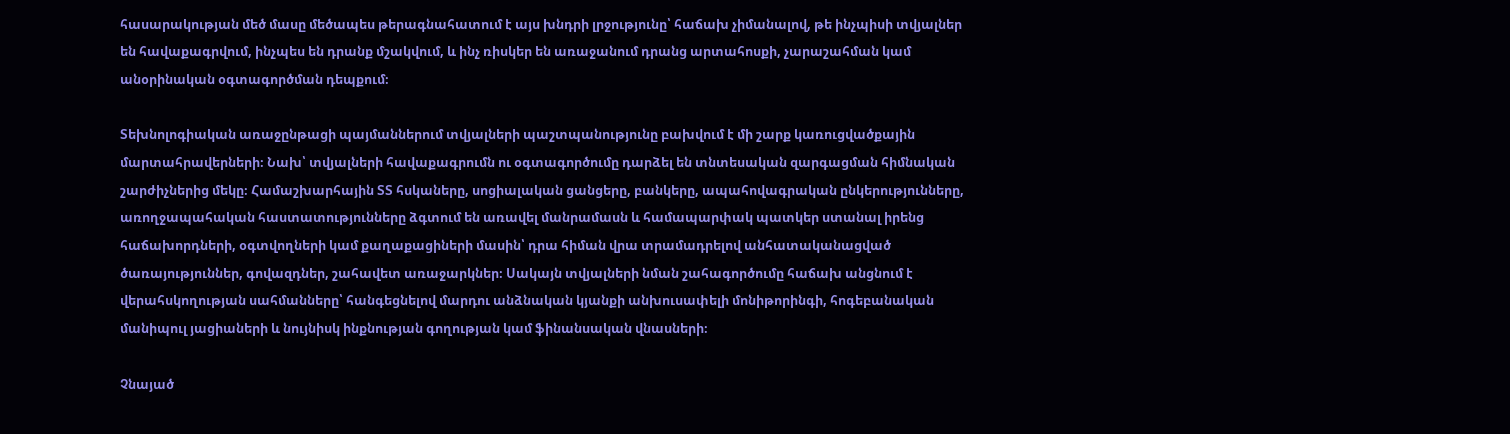հասարակության մեծ մասը մեծապես թերագնահատում է այս խնդրի լրջությունը՝ հաճախ չիմանալով, թե ինչպիսի տվյալներ են հավաքագրվում, ինչպես են դրանք մշակվում, և ինչ ռիսկեր են առաջանում դրանց արտահոսքի, չարաշահման կամ անօրինական օգտագործման դեպքում։

Տեխնոլոգիական առաջընթացի պայմաններում տվյալների պաշտպանությունը բախվում է մի շարք կառուցվածքային մարտահրավերների։ Նախ՝ տվյալների հավաքագրումն ու օգտագործումը դարձել են տնտեսական զարգացման հիմնական շարժիչներից մեկը։ Համաշխարհային ՏՏ հսկաները, սոցիալական ցանցերը, բանկերը, ապահովագրական ընկերությունները, առողջապահական հաստատությունները ձգտում են առավել մանրամասն և համապարփակ պատկեր ստանալ իրենց հաճախորդների, օգտվողների կամ քաղաքացիների մասին՝ դրա հիման վրա տրամադրելով անհատականացված ծառայություններ, գովազդներ, շահավետ առաջարկներ։ Սակայն տվյալների նման շահագործումը հաճախ անցնում է վերահսկողության սահմանները՝ հանգեցնելով մարդու անձնական կյանքի անխուսափելի մոնիթորինգի, հոգեբանական մանիպուլ յացիաների և նույնիսկ ինքնության գողության կամ ֆինանսական վնասների։

Չնայած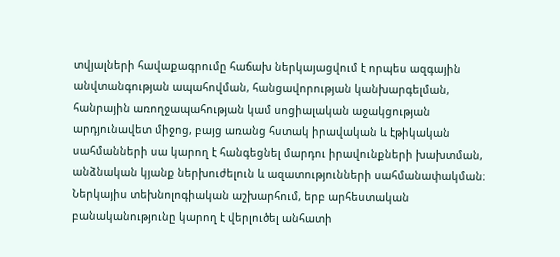տվյալների հավաքագրումը հաճախ ներկայացվում է որպես ազգային անվտանգության ապահովման, հանցավորության կանխարգելման, հանրային առողջապահության կամ սոցիալական աջակցության արդյունավետ միջոց, բայց առանց հստակ իրավական և էթիկական սահմանների սա կարող է հանգեցնել մարդու իրավունքների խախտման, անձնական կյանք ներխուժելուն և ազատությունների սահմանափակման։ Ներկայիս տեխնոլոգիական աշխարհում, երբ արհեստական բանականությունը կարող է վերլուծել անհատի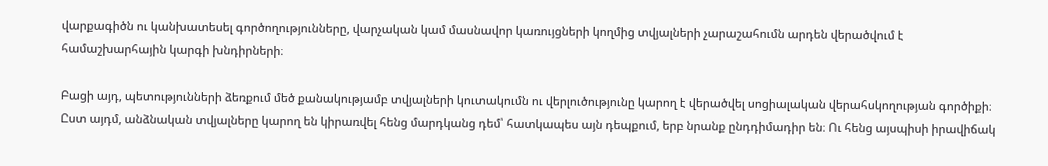վարքագիծն ու կանխատեսել գործողությունները, վարչական կամ մասնավոր կառույցների կողմից տվյալների չարաշահումն արդեն վերածվում է համաշխարհային կարգի խնդիրների։

Բացի այդ, պետությունների ձեռքում մեծ քանակությամբ տվյալների կուտակումն ու վերլուծությունը կարող է վերածվել սոցիալական վերահսկողության գործիքի։ Ըստ այդմ, անձնական տվյալները կարող են կիրառվել հենց մարդկանց դեմ՝ հատկապես այն դեպքում, երբ նրանք ընդդիմադիր են։ Ու հենց այսպիսի իրավիճակ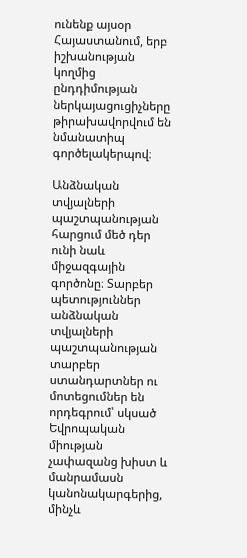ունենք այսօր Հայաստանում, երբ իշխանության կողմից ընդդիմության ներկայացուցիչները թիրախավորվում են նմանատիպ գործելակերպով։

Անձնական տվյալների պաշտպանության հարցում մեծ դեր ունի նաև միջազգային գործոնը։ Տարբեր պետություններ անձնական տվյալների պաշտպանության տարբեր ստանդարտներ ու մոտեցումներ են որդեգրում՝ սկսած Եվրոպական միության չափազանց խիստ և մանրամասն կանոնակարգերից, մինչև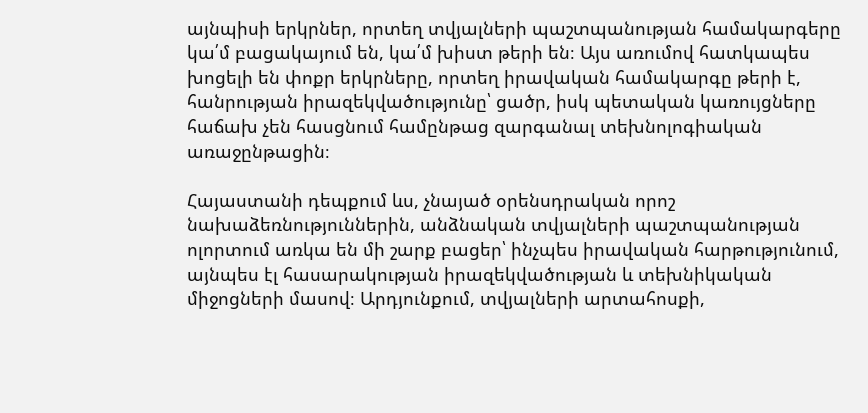այնպիսի երկրներ, որտեղ տվյալների պաշտպանության համակարգերը կա՛մ բացակայում են, կա՛մ խիստ թերի են։ Այս առումով հատկապես խոցելի են փոքր երկրները, որտեղ իրավական համակարգը թերի է, հանրության իրազեկվածությունը՝ ցածր, իսկ պետական կառույցները հաճախ չեն հասցնում համընթաց զարգանալ տեխնոլոգիական առաջընթացին։

Հայաստանի դեպքում ևս, չնայած օրենսդրական որոշ նախաձեռնություններին, անձնական տվյալների պաշտպանության ոլորտում առկա են մի շարք բացեր՝ ինչպես իրավական հարթությունում, այնպես էլ հասարակության իրազեկվածության և տեխնիկական միջոցների մասով։ Արդյունքում, տվյալների արտահոսքի,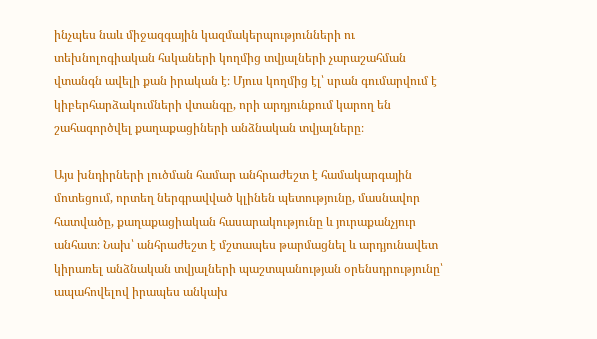ինչպես նաև միջազգային կազմակերպությունների ու տեխնոլոգիական հսկաների կողմից տվյալների չարաշահման վտանգն ավելի քան իրական է։ Մյուս կողմից էլ՝ սրան գումարվում է կիբերհարձակումների վտանգը, որի արդյունքում կարող են շահագործվել քաղաքացիների անձնական տվյալները։

Այս խնդիրների լուծման համար անհրաժեշտ է համակարգային մոտեցում, որտեղ ներգրավված կլինեն պետությունը, մասնավոր հատվածը, քաղաքացիական հասարակությունը և յուրաքանչյուր անհատ։ Նախ՝ անհրաժեշտ է մշտապես թարմացնել և արդյունավետ կիրառել անձնական տվյալների պաշտպանության օրենսդրությունը՝ ապահովելով իրապես անկախ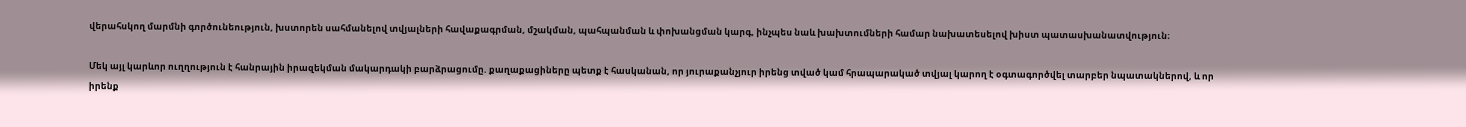վերահսկող մարմնի գործունեություն, խստորեն սահմանելով տվյալների հավաքագրման, մշակման, պահպանման և փոխանցման կարգ, ինչպես նաև խախտումների համար նախատեսելով խիստ պատասխանատվություն։

Մեկ այլ կարևոր ուղղություն է հանրային իրազեկման մակարդակի բարձրացումը. քաղաքացիները պետք է հասկանան, որ յուրաքանչյուր իրենց տված կամ հրապարակած տվյալ կարող է օգտագործվել տարբեր նպատակներով, և որ իրենք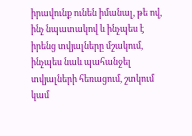իրավունք ունեն իմանալ, թե ով, ինչ նպատակով և ինչպես է իրենց տվյալները մշակում, ինչպես նաև պահանջել տվյալների հեռացում, շտկում կամ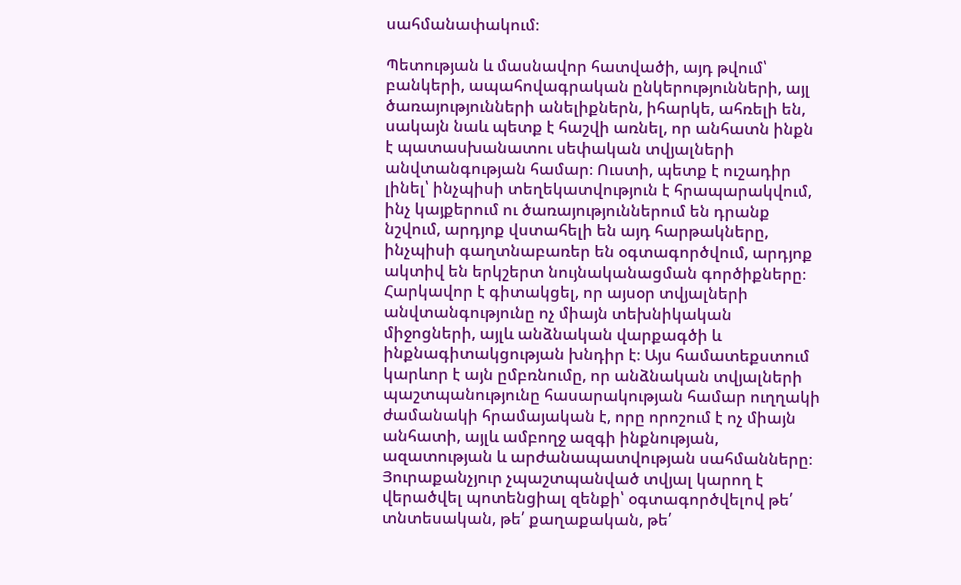սահմանափակում։

Պետության և մասնավոր հատվածի, այդ թվում՝ բանկերի, ապահովագրական ընկերությունների, այլ ծառայությունների անելիքներն, իհարկե, ահռելի են, սակայն նաև պետք է հաշվի առնել, որ անհատն ինքն է պատասխանատու սեփական տվյալների անվտանգության համար։ Ուստի, պետք է ուշադիր լինել՝ ինչպիսի տեղեկատվություն է հրապարակվում, ինչ կայքերում ու ծառայություններում են դրանք նշվում, արդյոք վստահելի են այդ հարթակները, ինչպիսի գաղտնաբառեր են օգտագործվում, արդյոք ակտիվ են երկշերտ նույնականացման գործիքները։ Հարկավոր է գիտակցել, որ այսօր տվյալների անվտանգությունը ոչ միայն տեխնիկական միջոցների, այլև անձնական վարքագծի և ինքնագիտակցության խնդիր է։ Այս համատեքստում կարևոր է այն ըմբռնումը, որ անձնական տվյալների պաշտպանությունը հասարակության համար ուղղակի ժամանակի հրամայական է, որը որոշում է ոչ միայն անհատի, այլև ամբողջ ազգի ինքնության, ազատության և արժանապատվության սահմանները։ Յուրաքանչյուր չպաշտպանված տվյալ կարող է վերածվել պոտենցիալ զենքի՝ օգտագործվելով թե՛ տնտեսական, թե՛ քաղաքական, թե՛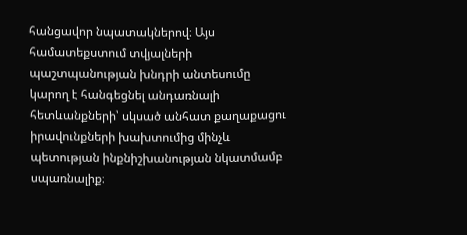հանցավոր նպատակներով։ Այս համատեքստում տվյալների պաշտպանության խնդրի անտեսումը կարող է հանգեցնել անդառնալի հետևանքների՝ սկսած անհատ քաղաքացու իրավունքների խախտումից մինչև պետության ինքնիշխանության նկատմամբ սպառնալիք։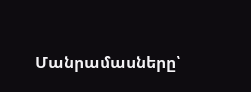Մանրամասները՝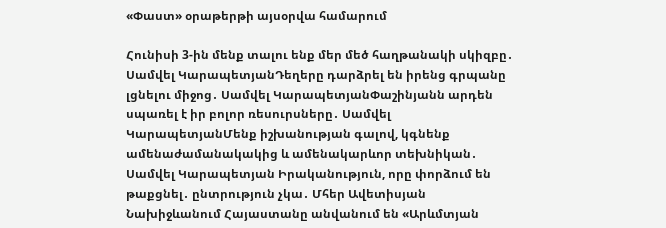«Փաստ» օրաթերթի այսօրվա համարում

Հունիսի 3-ին մենք տալու ենք մեր մեծ հաղթանակի սկիզբը․ Սամվել ԿարապետյանԴեղերը դարձրել են իրենց գրպանը լցնելու միջոց․ Սամվել ԿարապետյանՓաշինյանն արդեն սպառել է իր բոլոր ռեսուրսները․ Սամվել ԿարապետյանՄենք իշխանության գալով, կգնենք ամենաժամանակակից և ամենակարևոր տեխնիկան․ Սամվել Կարապետյան Իրականություն, որը փորձում են թաքցնել․ ընտրություն չկա․ Մհեր Ավետիսյան Նախիջևանում Հայաստանը անվանում են «Արևմտյան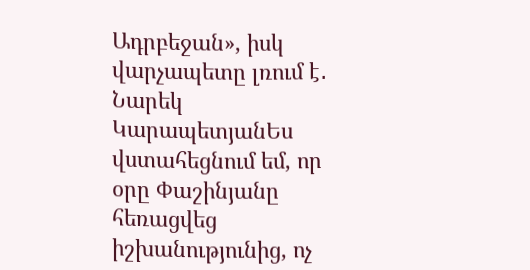Ադրբեջան», իսկ վարչապետը լռում է․ Նարեկ ԿարապետյանԵս վստահեցնում եմ, որ օրը Փաշինյանը հեռացվեց իշխանությունից, ոչ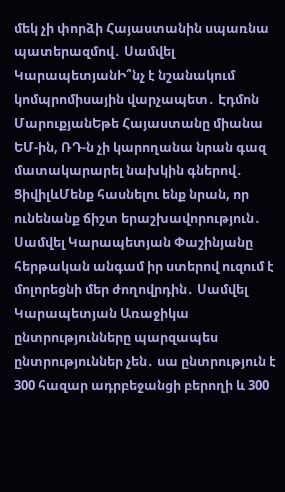մեկ չի փորձի Հայաստանին սպառնա պատերազմով․ Սամվել ԿարապետյանԻ՞նչ է նշանակում կոմպրոմիսային վարչապետ․ Էդմոն ՄարուքյանԵթե Հայաստանը միանա ԵՄ-ին, ՌԴ-ն չի կարողանա նրան գազ մատակարարել նախկին գներով․ ՑիվիլևՄենք հասնելու ենք նրան, որ ունենանք ճիշտ երաշխավորություն․ Սամվել Կարապետյան Փաշինյանը հերթական անգամ իր ստերով ուզում է մոլորեցնի մեր ժողովրդին․ Սամվել Կարապետյան Առաջիկա ընտրությունները պարզապես ընտրություններ չեն․ սա ընտրություն է 300 հազար ադրբեջանցի բերողի և 300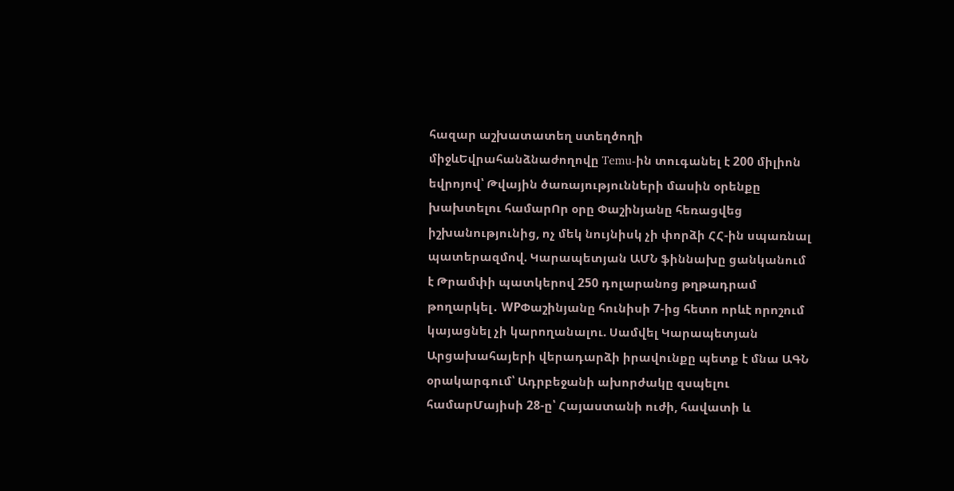հազար աշխատատեղ ստեղծողի միջևԵվրահանձնաժողովը Temu-ին տուգանել է 200 միլիոն եվրոյով՝ Թվային ծառայությունների մասին օրենքը խախտելու համարՈր օրը Փաշինյանը հեռացվեց իշխանությունից, ոչ մեկ նույնիսկ չի փորձի ՀՀ-ին սպառնալ պատերազմով. Կարապետյան ԱՄՆ ֆիննախը ցանկանում է Թրամփի պատկերով 250 դոլարանոց թղթադրամ թողարկել․ WPՓաշինյանը հունիսի 7-ից հետո որևէ որոշում կայացնել չի կարողանալու. Սամվել Կարապետյան Արցախահայերի վերադարձի իրավունքը պետք է մնա ԱԳՆ օրակարգում՝ Ադրբեջանի ախորժակը զսպելու համարՄայիսի 28-ը՝ Հայաստանի ուժի, հավատի և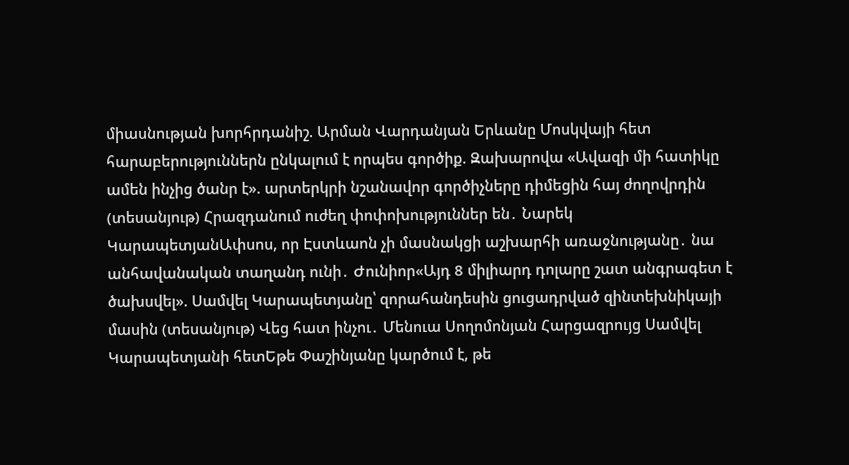միասնության խորհրդանիշ. Արման Վարդանյան Երևանը Մոսկվայի հետ հարաբերություններն ընկալում է որպես գործիք. Զախարովա «Ավազի մի հատիկը ամեն ինչից ծանր է». արտերկրի նշանավոր գործիչները դիմեցին հայ ժողովրդին (տեսանյութ) Հրազդանում ուժեղ փոփոխություններ են․ Նարեկ ԿարապետյանԱփսոս, որ Էստևաոն չի մասնակցի աշխարհի առաջնությանը․ նա անհավանական տաղանդ ունի․ Ժունիոր«Այդ 8 միլիարդ դոլարը շատ անգրագետ է ծախսվել». Սամվել Կարապետյանը՝ զորահանդեսին ցուցադրված զինտեխնիկայի մասին (տեսանյութ) Վեց հատ ինչու․ Մենուա Սողոմոնյան Հարցազրույց Սամվել Կարապետյանի հետԵթե Փաշինյանը կարծում է, թե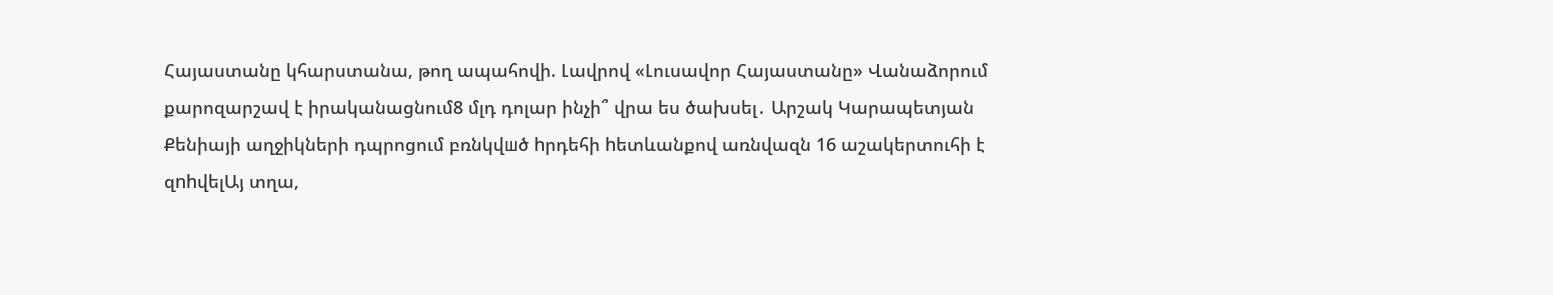Հայաստանը կհարստանա, թող ապահովի. Լավրով «Լուսավոր Հայաստանը» Վանաձորում քարոզարշավ է իրականացնում8 մլդ դոլար ինչի՞ վրա ես ծախսել․ Արշակ Կարապետյան Քենիայի աղջիկների դպրոցում բռնկվшծ hրդեհի hետևանքով առնվազն 16 աշակերտուհի է զnhվելԱյ տղա,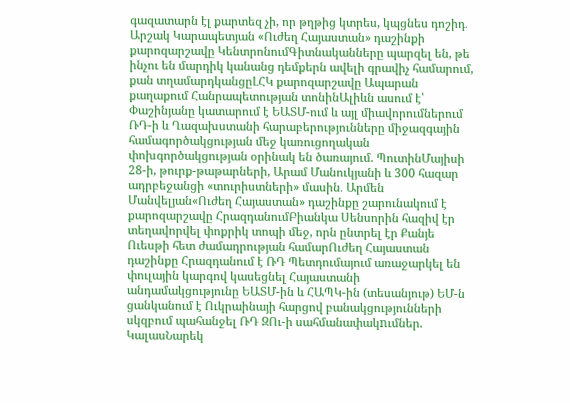գազատարն էլ քարտեզ չի, որ թղթից կտրես, կպցնես դոշիդ․ Արշակ Կարապետյան «Ուժեղ Հայաստան» դաշինքի քարոզարշավը ԿենտրոնումԳիտնականները պարզել են, թե ինչու են մարդիկ կանանց դեմքերն ավելի գրավիչ համարում, քան տղամարդկանցըԼՀԿ քարոզարշավը Ապարան քաղաքում Հանրապետության տոնինԱլիևն ասում է՝ Փաշինյանը կատարում է ԵԱՏՄ-ում և այլ միավորումներում ՌԴ-ի և Ղազախստանի հարաբերությունները միջազգային համագործակցության մեջ կառուցողական փոխգործակցության օրինակ են ծառայում. ՊուտինՄայիսի 28-ի, թուրք-թաթարների, Արամ Մանուկյանի և 300 հազար ադրբեջանցի «տուրիստների» մասին․ Արմեն Մանվելյան«Ուժեղ Հայաստան» դաշինքը շարունակում է քարոզարշավը ՀրազդանումԲիանկա Սենսորին հազիվ էր տեղավորվել փոքրիկ տոպի մեջ, որն ընտրել էր Քանյե Ուեսթի հետ ժամադրության համարՈւժեղ Հայաստան դաշինքը Հրազդանում է ՌԴ Պետդումայում առաջարկել են փուլային կարգով կասեցնել Հայաստանի անդամակցությունը ԵԱՏՄ-ին և ՀԱՊԿ-ին (տեսանյութ) ԵՄ-ն ցանկանում է Ուկրաինայի հարցով բանակցությունների սկզբում պահանջել ՌԴ ԶՈւ-ի սահմանափակnւմներ. ԿալասՆարեկ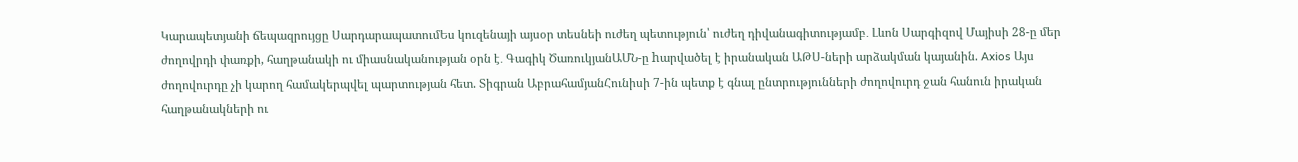Կարապետյանի ճեպազրույցը ՍարդարապատումԵս կուզենայի այսօր տեսնեի ուժեղ պետություն՝ ուժեղ դիվանագիտությամբ․ Լևոն Սարգիզով Մայիսի 28-ը մեր ժողովրդի փառքի, հաղթանակի ու միասնականության օրն է․ Գագիկ ԾառուկյանԱՄՆ-ը hարվածել է իրանական ԱԹՍ-ների արձակման կայանին. Axios Այս ժողովուրդը չի կարող համակերպվել պարտության հետ. Տիգրան ԱբրահամյանՀունիսի 7-ին պետք է գնալ ընտրությունների ժողովուրդ ջան հանուն իրական հաղթանակների ու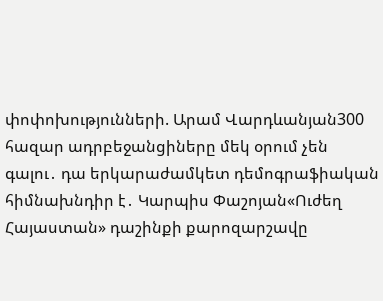փոփոխությունների. Արամ Վարդևանյան300 հազար ադրբեջանցիները մեկ օրում չեն գալու․ դա երկարաժամկետ դեմոգրաֆիական հիմնախնդիր է․ Կարպիս Փաշոյան«Ուժեղ Հայաստան» դաշինքի քարոզարշավը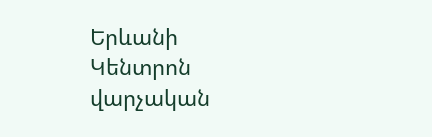Երևանի Կենտրոն վարչական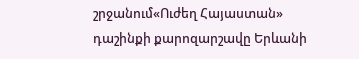շրջանում«Ուժեղ Հայաստան» դաշինքի քարոզարշավը Երևանի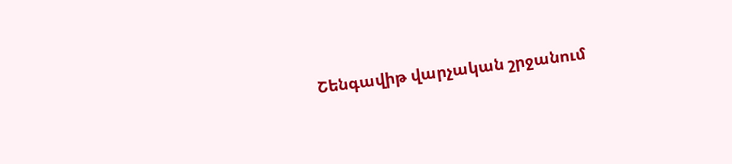Շենգավիթ վարչական շրջանում